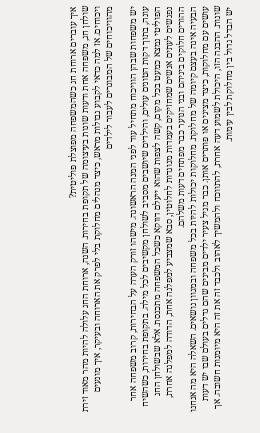איך עוברים ארוחת חג כשהמשפחה מפוצלת פוליטית?
שולחן חג, משפחה אחת ודעות שונות בעיצומה של תקופת בחירות. השנה, ארוחת החג עלולה להיות מהר מאוד זירת ויכוחים. אז למה כדאי לקבוע גבולות מראש, כיצד מנהלים מחלוקת בלי לפרק את הארוחה ובעיקר, איך מונעים מהוויכוחים של המבוגרים לעבור לילדים

יש משפחות שבהן הוויכוח מתחיל עוד לפני המנה הראשונה. מישהו זורק הערה על הבחירות, קרוב משפחה אחר עונה, בתוך דקות הטונים עולים, והילדים שיושבים מסביב לשולחן מקשיבים לכל מילה. בתקופת בחירות, כשהשיח הפוליטי נמצא כמעט בכל מקום, קשה לצפות שהוא ייעלם דווקא כשכל המשפחה מתכנסת. אלא שבשולחן החג נפגשים לעתים אנשים שמחזיקים בעמדות מנוגדות לחלוטין, סבא שמצביע למפלגה אחת, הדודה למפלגה אחרת, ההורים חלוקים ביניהם ובני הנוער כבר מפתחים דעות משלהם.
הבעיה אינה בעצם קיומה של מחלוקת. מחלוקות יכולות להיות בכל משפחה ובמגוון נושאים. השאלה היא מה אנחנו עושים עם מחלוקות, כיצד מציגים או פותרים אותן. כבר מגיל צעיר ילדים מבינים שהם גדלים בעולם שבו יש דעות שונות. ההבנה הזו, היכולת לשמוע דעה אחרת, להתווכח ולהמשיך לאהוב ולכבד זה את זה היא מיומנות חשובה. אך יש הבדל גדול בין מחלוקת לבין עימות.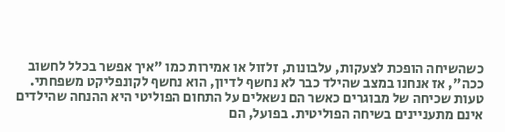כשהשיחה הופכת לצעקות, עלבונות, זלזול או אמירות כמו "איך אפשר בכלל לחשוב ככה", אז אנחנו במצב שהילד כבר לא נחשף לדיון, הוא נחשף לקונפליקט משפחתי.
טעות שכיחה של מבוגרים כאשר הם נשאלים על התחום הפוליטי היא ההנחה שהילדים אינם מתעניינים בשיחה הפוליטית. בפועל, הם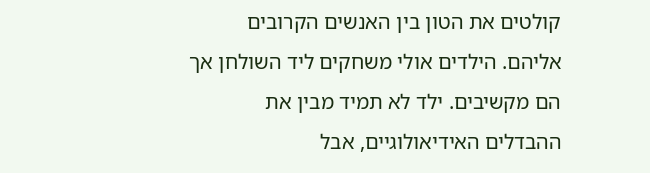קולטים את הטון בין האנשים הקרובים אליהם. הילדים אולי משחקים ליד השולחן אך הם מקשיבים. ילד לא תמיד מבין את ההבדלים האידיאולוגיים, אבל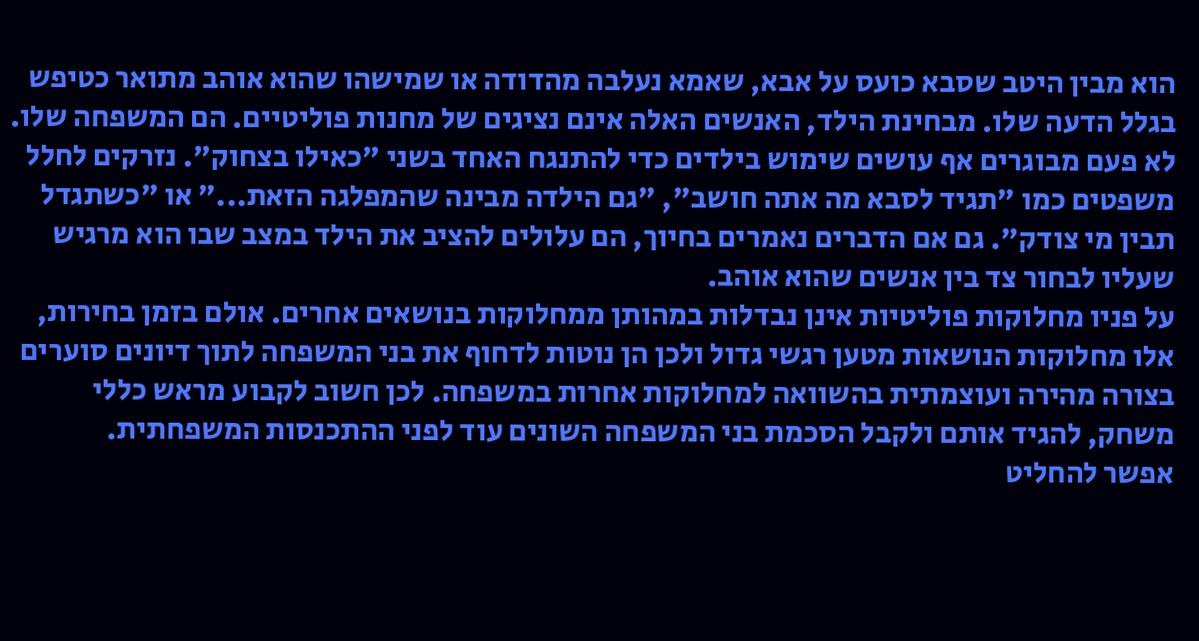הוא מבין היטב שסבא כועס על אבא, שאמא נעלבה מהדודה או שמישהו שהוא אוהב מתואר כטיפש בגלל הדעה שלו. מבחינת הילד, האנשים האלה אינם נציגים של מחנות פוליטיים. הם המשפחה שלו.
לא פעם מבוגרים אף עושים שימוש בילדים כדי להתנגח האחד בשני "כאילו בצחוק". נזרקים לחלל משפטים כמו "תגיד לסבא מה אתה חושב", "גם הילדה מבינה שהמפלגה הזאת..." או "כשתגדל תבין מי צודק". גם אם הדברים נאמרים בחיוך, הם עלולים להציב את הילד במצב שבו הוא מרגיש שעליו לבחור צד בין אנשים שהוא אוהב.
על פניו מחלוקות פוליטיות אינן נבדלות במהותן ממחלוקות בנושאים אחרים. אולם בזמן בחירות, אלו מחלוקות הנושאות מטען רגשי גדול ולכן הן נוטות לדחוף את בני המשפחה לתוך דיונים סוערים בצורה מהירה ועוצמתית בהשוואה למחלוקות אחרות במשפחה. לכן חשוב לקבוע מראש כללי משחק, להגיד אותם ולקבל הסכמת בני המשפחה השונים עוד לפני ההתכנסות המשפחתית.
אפשר להחליט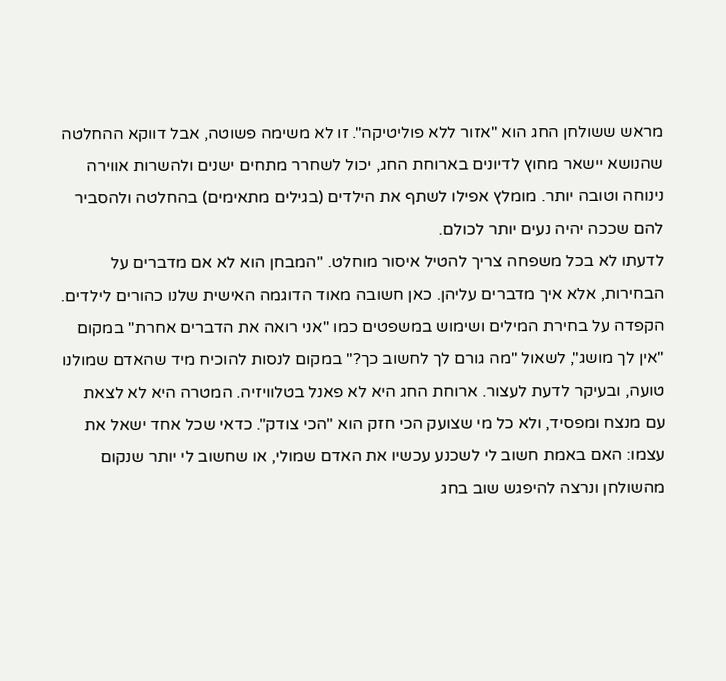מראש ששולחן החג הוא "אזור ללא פוליטיקה". זו לא משימה פשוטה, אבל דווקא ההחלטה שהנושא יישאר מחוץ לדיונים בארוחת החג, יכול לשחרר מתחים ישנים ולהשרות אווירה נינוחה וטובה יותר. מומלץ אפילו לשתף את הילדים (בגילים מתאימים) בהחלטה ולהסביר להם שככה יהיה נעים יותר לכולם.
לדעתו לא בכל משפחה צריך להטיל איסור מוחלט. "המבחן הוא לא אם מדברים על הבחירות, אלא איך מדברים עליהן. כאן חשובה מאוד הדוגמה האישית שלנו כהורים לילדים. הקפדה על בחירת המילים ושימוש במשפטים כמו "אני רואה את הדברים אחרת" במקום "אין לך מושג", לשאול "מה גורם לך לחשוב כך?" במקום לנסות להוכיח מיד שהאדם שמולנו טועה, ובעיקר לדעת לעצור. ארוחת החג היא לא פאנל בטלוויזיה. המטרה היא לא לצאת עם מנצח ומפסיד, ולא כל מי שצועק הכי חזק הוא "הכי צודק". כדאי שכל אחד ישאל את עצמו: האם באמת חשוב לי לשכנע עכשיו את האדם שמולי, או שחשוב לי יותר שנקום מהשולחן ונרצה להיפגש שוב בחג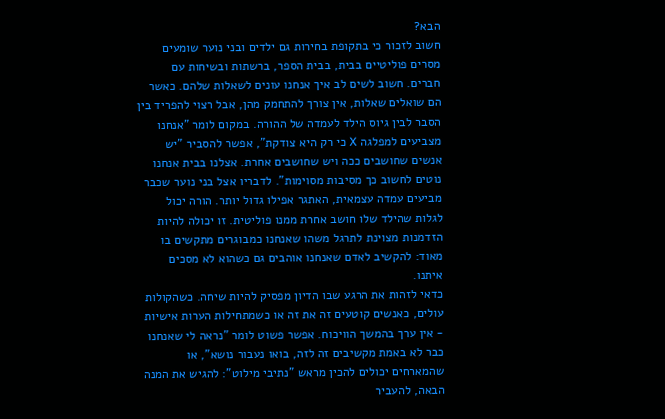הבא?
חשוב לזכור כי בתקופת בחירות גם ילדים ובני נוער שומעים מסרים פוליטיים בבית, בבית הספר, ברשתות ובשיחות עם חברים. חשוב לשים לב איך אנחנו עונים לשאלות שלהם. כאשר הם שואלים שאלות, אין צורך להתחמק מהן, אבל רצוי להפריד בין הסבר לבין גיוס הילד לעמדה של ההורה. במקום לומר "אנחנו מצביעים למפלגה X כי רק היא צודקת", אפשר להסביר "יש אנשים שחושבים ככה ויש שחושבים אחרת. אצלנו בבית אנחנו נוטים לחשוב כך מסיבות מסוימות". לדבריו אצל בני נוער שכבר מביעים עמדה עצמאית, האתגר אפילו גדול יותר. הורה יכול לגלות שהילד שלו חושב אחרת ממנו פוליטית. זו יכולה להיות הזדמנות מצוינת לתרגל משהו שאנחנו כמבוגרים מתקשים בו מאוד: להקשיב לאדם שאנחנו אוהבים גם כשהוא לא מסכים איתנו.
כדאי לזהות את הרגע שבו הדיון מפסיק להיות שיחה. כשהקולות עולים, כאנשים קוטעים זה את זה או כשמתחילות הערות אישיות - אין ערך בהמשך הוויכוח. אפשר פשוט לומר "נראה לי שאנחנו כבר לא באמת מקשיבים זה לזה, בואו נעבור נושא", או שהמארחים יכולים להכין מראש "נתיבי מילוט": להגיש את המנה הבאה, להעביר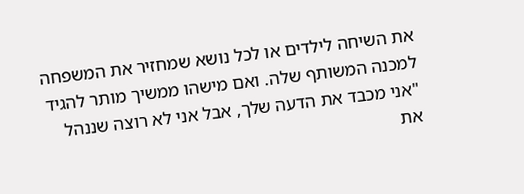את השיחה לילדים או לכל נושא שמחזיר את המשפחה למכנה המשותף שלה. ואם מישהו ממשיך מותר להגיד "אני מכבד את הדעה שלך, אבל אני לא רוצה שננהל את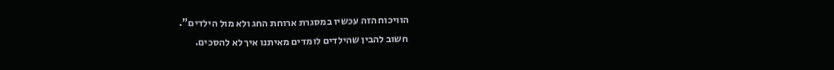הוויכוח הזה עכשיו במסגרת ארוחת החג ולא מול הילדים".
חשוב להבין שהילדים לומדים מאיתנו איך לא להסכים.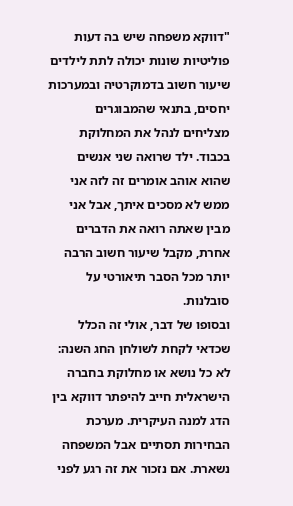"דווקא משפחה שיש בה דעות פוליטיות שונות יכולה לתת לילדים שיעור חשוב בדמוקרטיה ובמערכות יחסים, בתנאי שהמבוגרים מצליחים לנהל את המחלוקת בכבוד. ילד שרואה שני אנשים שהוא אוהב אומרים זה לזה אני ממש לא מסכים איתך, אבל אני מבין שאתה רואה את הדברים אחרת, מקבל שיעור חשוב הרבה יותר מכל הסבר תיאורטי על סובלנות.
ובסופו של דבר, אולי זה הכלל שכדאי לקחת לשולחן החג השנה: לא כל נושא או מחלוקת בחברה הישראלית חייב להיפתר דווקא בין הדג למנה העיקרית. מערכת הבחירות תסתיים אבל המשפחה נשארת. אם נזכור את זה רגע לפני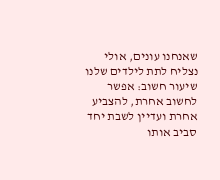שאנחנו עונים, אולי נצליח לתת לילדים שלנו שיעור חשוב: אפשר לחשוב אחרת, להצביע אחרת ועדיין לשבת יחד סביב אותו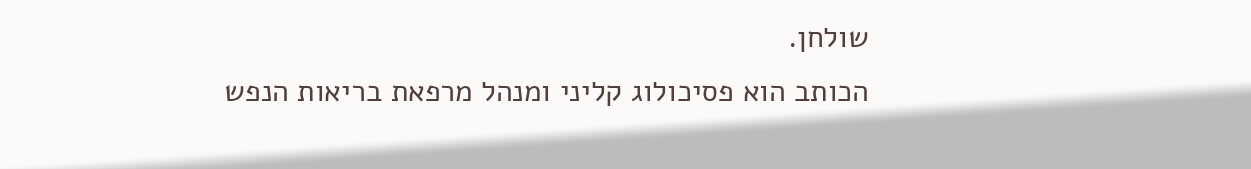שולחן.
הכותב הוא פסיכולוג קליני ומנהל מרפאת בריאות הנפש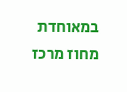במאוחדת מחוז מרכז